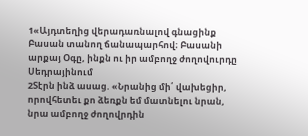1«Այդտեղից վերադառնալով գնացինք Բասան տանող ճանապարհով։ Բասանի արքայ Օգը, ինքն ու իր ամբողջ ժողովուրդը Սեդրայինում
2Տէրն ինձ ասաց. «Նրանից մի՛ վախեցիր, որովհետեւ քո ձեռքն եմ մատնելու նրան, նրա ամբողջ ժողովրդին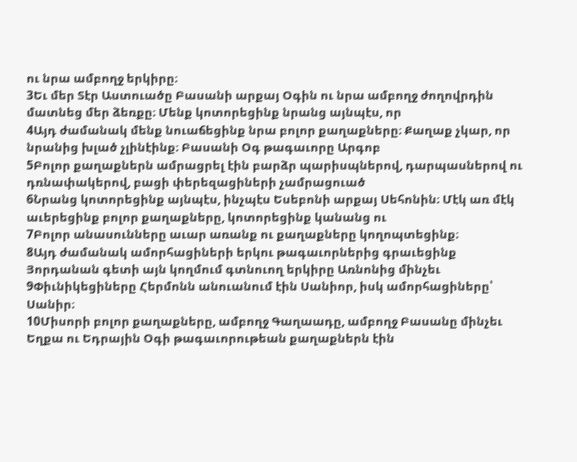ու նրա ամբողջ երկիրը։
3Եւ մեր Տէր Աստուածը Բասանի արքայ Օգին ու նրա ամբողջ ժողովրդին մատնեց մեր ձեռքը։ Մենք կոտորեցինք նրանց այնպէս, որ
4Այդ ժամանակ մենք նուաճեցինք նրա բոլոր քաղաքները։ Քաղաք չկար, որ նրանից խլած չլինէինք։ Բասանի Օգ թագաւորը Արգոբ
5Բոլոր քաղաքներն ամրացրել էին բարձր պարիսպներով, դարպասներով ու դռնափակերով, բացի փերեզացիների չամրացուած
6Նրանց կոտորեցինք այնպէս, ինչպէս Եսեբոնի արքայ Սեհոնին։ Մէկ առ մէկ աւերեցինք բոլոր քաղաքները, կոտորեցինք կանանց ու
7Բոլոր անասունները աւար առանք ու քաղաքները կողոպտեցինք։
8Այդ ժամանակ ամորհացիների երկու թագաւորներից գրաւեցինք Յորդանան գետի այն կողմում գտնուող երկիրը Առնոնից մինչեւ
9Փիւնիկեցիները Հերմոնն անուանում էին Սանիոր, իսկ ամորհացիները՝ Սանիր։
10Միսորի բոլոր քաղաքները, ամբողջ Գաղաադը, ամբողջ Բասանը մինչեւ Եղքա ու Եդրային Օգի թագաւորութեան քաղաքներն էին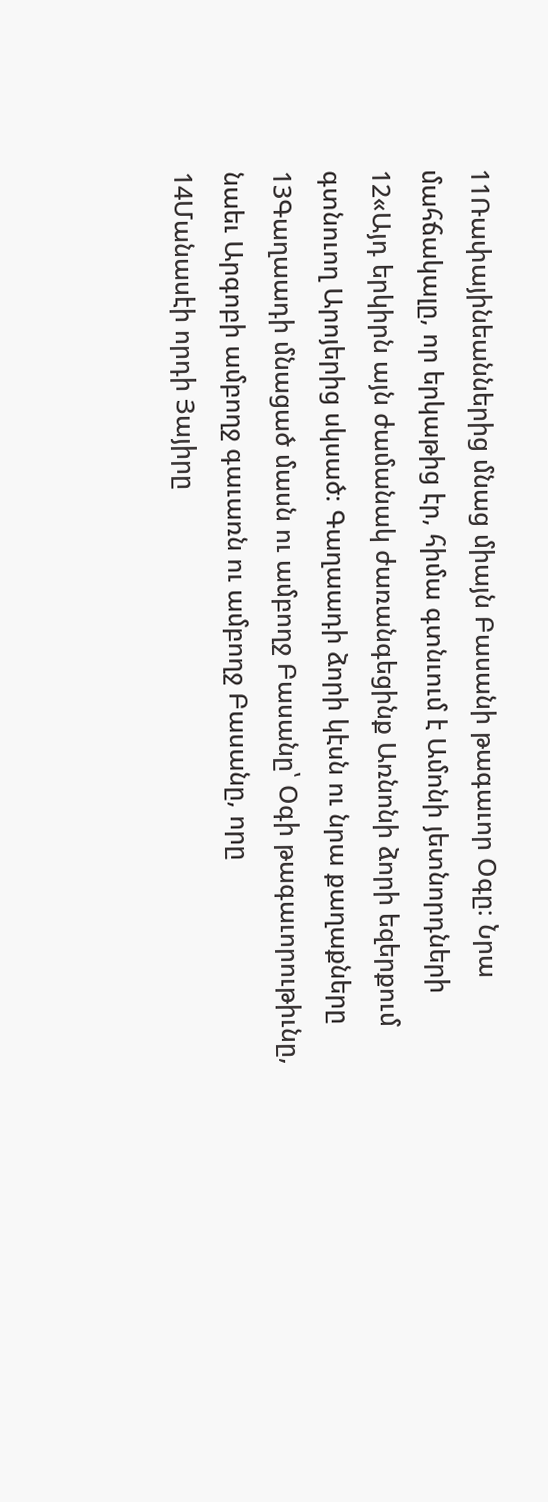11Ռափայինեաններից մնաց միայն Բասանի թագաւոր Օգը։ Նրա մահճակալը, որ երկաթից էր, հիմա գտնւում է Ամոնի յետնորդների
12«Այդ երկիրն այն ժամանակ ժառանգեցինք Առնոնի ձորի եզերքում գտնուող Արոյերից սկսած։ Գաղաադի ձորի կէսն ու նրա քաղաքները
13Գաղաադի մնացած մասն ու ամբողջ Բասանը՝ Օգի թագաւորութիւնը, նաեւ Արգոբի ամբողջ գաւառն ու ամբողջ Բասանը, որը
14Մանասէի որդի Յայիրը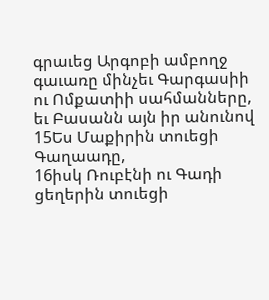գրաւեց Արգոբի ամբողջ գաւառը մինչեւ Գարգասիի ու Ոմքատիի սահմանները, եւ Բասանն այն իր անունով
15Ես Մաքիրին տուեցի Գաղաադը,
16իսկ Ռուբէնի ու Գադի ցեղերին տուեցի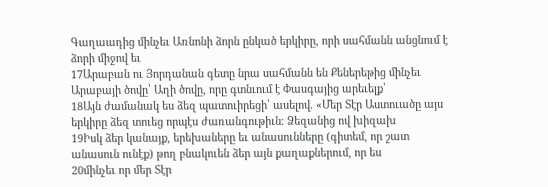Գաղաադից մինչեւ Առնոնի ձորն ընկած երկիրը, որի սահմանն անցնում է ձորի միջով եւ
17Արաբան ու Յորդանան գետը նրա սահմանն են Քեներեթից մինչեւ Արաբայի ծովը՝ Աղի ծովը, որը գտնւում է Փասգայից արեւելք՝
18Այն ժամանակ ես ձեզ պատուիրեցի՝ ասելով. «Մեր Տէր Աստուածը այս երկիրը ձեզ տուեց որպէս ժառանգութիւն։ Ձեզանից ով խիզախ
19Իսկ ձեր կանայք, երեխաները եւ անասունները (գիտեմ, որ շատ անասուն ունէք) թող բնակուեն ձեր այն քաղաքներում, որ ես
20մինչեւ որ մեր Տէր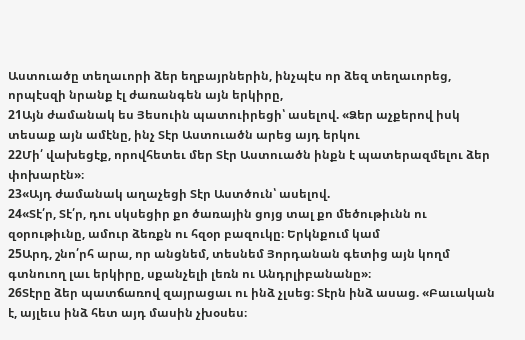Աստուածը տեղաւորի ձեր եղբայրներին, ինչպէս որ ձեզ տեղաւորեց, որպէսզի նրանք էլ ժառանգեն այն երկիրը,
21Այն ժամանակ ես Յեսուին պատուիրեցի՝ ասելով. «Ձեր աչքերով իսկ տեսաք այն ամէնը, ինչ Տէր Աստուածն արեց այդ երկու
22Մի՛ վախեցէք, որովհետեւ մեր Տէր Աստուածն ինքն է պատերազմելու ձեր փոխարէն»։
23«Այդ ժամանակ աղաչեցի Տէր Աստծուն՝ ասելով.
24«Տէ՛ր, Տէ՛ր, դու սկսեցիր քո ծառային ցոյց տալ քո մեծութիւնն ու զօրութիւնը, ամուր ձեռքն ու հզօր բազուկը։ Երկնքում կամ
25Արդ, շնո՛րհ արա, որ անցնեմ, տեսնեմ Յորդանան գետից այն կողմ գտնուող լաւ երկիրը, սքանչելի լեռն ու Անդրլիբանանը»։
26Տէրը ձեր պատճառով զայրացաւ ու ինձ չլսեց։ Տէրն ինձ ասաց. «Բաւական է, այլեւս ինձ հետ այդ մասին չխօսես։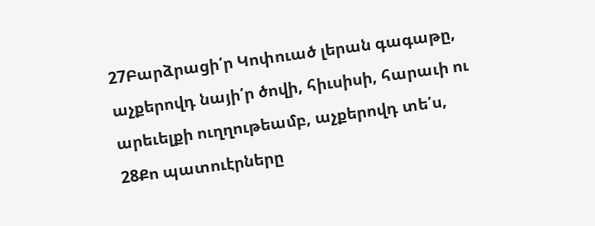27Բարձրացի՛ր Կոփուած լերան գագաթը, աչքերովդ նայի՛ր ծովի, հիւսիսի, հարաւի ու արեւելքի ուղղութեամբ, աչքերովդ տե՛ս,
28Քո պատուէրները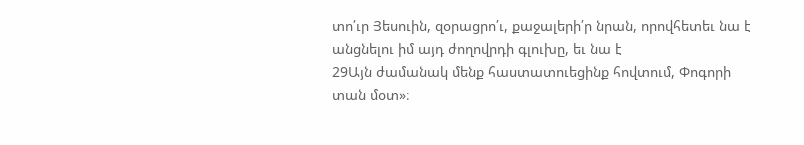տո՛ւր Յեսուին, զօրացրո՛ւ, քաջալերի՛ր նրան, որովհետեւ նա է անցնելու իմ այդ ժողովրդի գլուխը, եւ նա է
29Այն ժամանակ մենք հաստատուեցինք հովտում, Փոգորի տան մօտ»։